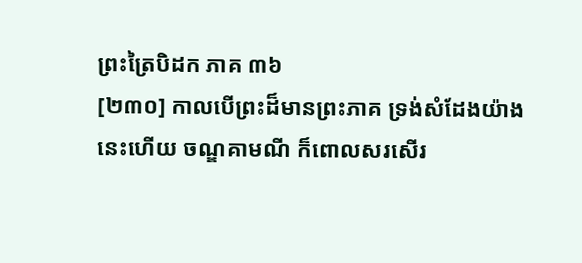ព្រះត្រៃបិដក ភាគ ៣៦
[២៣០] កាលបើព្រះដ៏មានព្រះភាគ ទ្រង់សំដែងយ៉ាងនេះហើយ ចណ្ឌគាមណី ក៏ពោលសរសើរ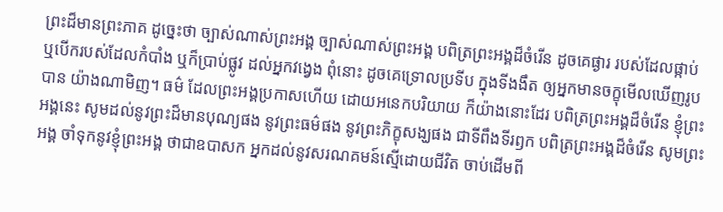ព្រះដ៏មានព្រះភាគ ដូច្នេះថា ច្បាស់ណាស់ព្រះអង្គ ច្បាស់ណាស់ព្រះអង្គ បពិត្រព្រះអង្គដ៏ចំរើន ដូចគេផ្ងារ របស់ដែលផ្កាប់ ឬបើករបស់ដែលកំបាំង ឬក៏ប្រាប់ផ្លូវ ដល់អ្នកវង្វេង ពុំនោះ ដូចគេទ្រោលប្រទីប ក្នុងទីងងឹត ឲ្យអ្នកមានចក្ខុមើលឃើញរូបបាន យ៉ាងណាមិញ។ ធម៌ ដែលព្រះអង្គប្រកាសហើយ ដោយអនេកបរិយាយ ក៏យ៉ាងនោះដែរ បពិត្រព្រះអង្គដ៏ចំរើន ខ្ញុំព្រះអង្គនេះ សូមដល់នូវព្រះដ៏មានបុណ្យផង នូវព្រះធម៌ផង នូវព្រះភិក្ខុសង្ឃផង ជាទីពឹងទីរឭក បពិត្រព្រះអង្គដ៏ចំរើន សូមព្រះអង្គ ចាំទុកនូវខ្ញុំព្រះអង្គ ថាជាឧបាសក អ្នកដល់នូវសរណគមន៍ស្មើដោយជីវិត ចាប់ដើមពី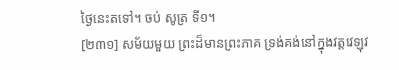ថ្ងៃនេះតទៅ។ ចប់ សូត្រ ទី១។
[២៣១] សម័យមួយ ព្រះដ៏មានព្រះភាគ ទ្រង់គង់នៅក្នុងវត្តវេឡុវ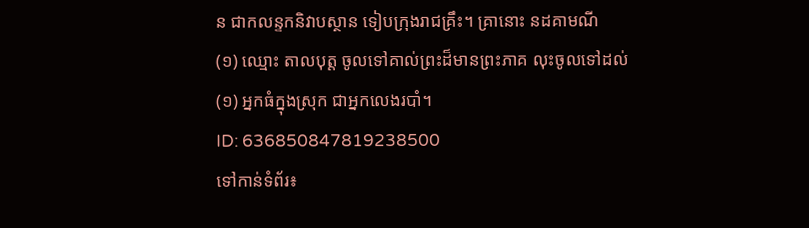ន ជាកលន្ទកនិវាបស្ថាន ទៀបក្រុងរាជគ្រឹះ។ គ្រានោះ នដគាមណី
(១) ឈ្មោះ តាលបុត្ត ចូលទៅគាល់ព្រះដ៏មានព្រះភាគ លុះចូលទៅដល់
(១) អ្នកធំក្នុងស្រុក ជាអ្នកលេងរបាំ។
ID: 636850847819238500
ទៅកាន់ទំព័រ៖